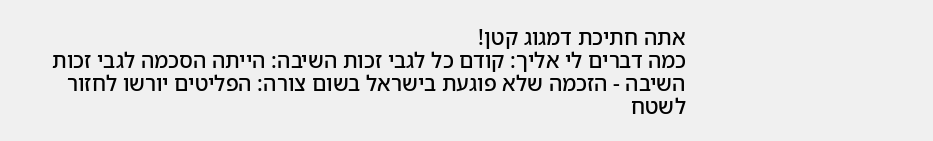אתה חתיכת דמגוג קטן!
כמה דברים לי אליך: קודם כל לגבי זכות השיבה: הייתה הסכמה לגבי זכות השיבה - הזכמה שלא פוגעת בישראל בשום צורה: הפליטים יורשו לחזור לשטח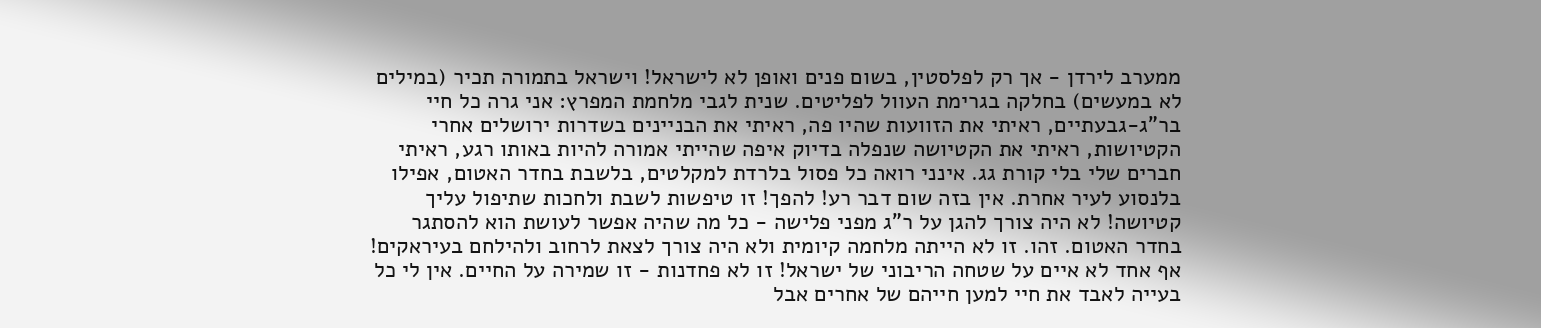ממערב לירדן - אך רק לפלסטין, בשום פנים ואופן לא לישראל! וישראל בתמורה תכיר (במילים לא במעשים) בחלקה בגרימת העוול לפליטים. שנית לגבי מלחמת המפרץ: אני גרה כל חיי בר"ג-גבעתיים, ראיתי את הזוועות שהיו פה, ראיתי את הבניינים בשדרות ירושלים אחרי הקטיושות, ראיתי את הקטיושה שנפלה בדיוק איפה שהייתי אמורה להיות באותו רגע, ראיתי חברים שלי בלי קורת גג. אינני רואה כל פסול בלרדת למקלטים, בלשבת בחדר האטום, אפילו בלנסוע לעיר אחרת. אין בזה שום דבר רע! להפך! זו טיפשות לשבת ולחכות שתיפול עליך קטיושה! לא היה צורך להגן על ר"ג מפני פלישה - כל מה שהיה אפשר לעושת הוא להסתגר בחדר האטום. זהו. זו לא הייתה מלחמה קיומית ולא היה צורך לצאת לרחוב ולהילחם בעיראקים! אף אחד לא איים על שטחה הריבוני של ישראל! זו לא פחדנות - זו שמירה על החיים. אין לי כל בעייה לאבד את חיי למען חייהם של אחרים אבל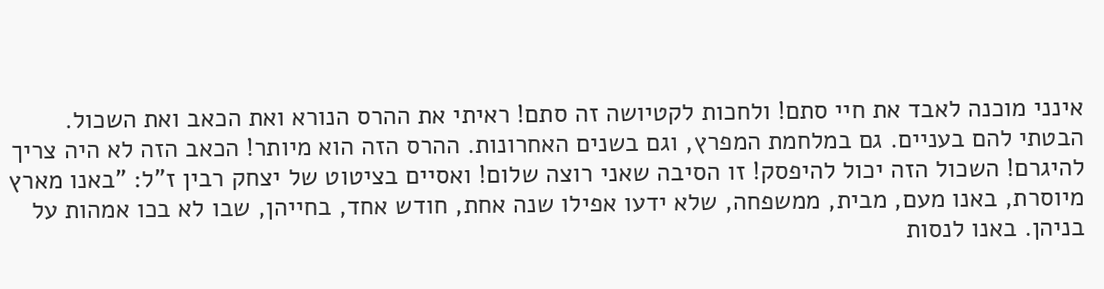אינני מוכנה לאבד את חיי סתם! ולחכות לקטיושה זה סתם! ראיתי את ההרס הנורא ואת הכאב ואת השכול. הבטתי להם בעניים. גם במלחמת המפרץ, וגם בשנים האחרונות. ההרס הזה הוא מיותר! הכאב הזה לא היה צריך להיגרם! השכול הזה יכול להיפסק! זו הסיבה שאני רוצה שלום! ואסיים בציטוט של יצחק רבין ז"ל: "באנו מארץ מיוסרת, באנו מעם, מבית, ממשפחה, שלא ידעו אפילו שנה אחת, חודש אחד, בחייהן, שבו לא בכו אמהות על בניהן. באנו לנסות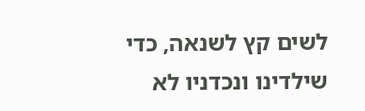לשים קץ לשנאה, כדי שילדינו ונכדניו לא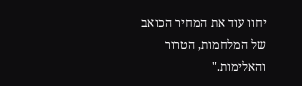יחוו עוד את המחיר הכואב של המלחמות, הטרור והאלימות."